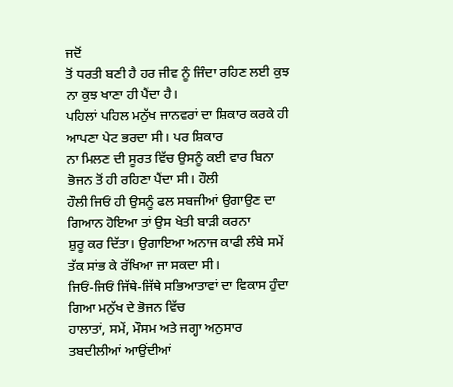ਜਦੋਂ
ਤੋਂ ਧਰਤੀ ਬਣੀ ਹੈ ਹਰ ਜੀਵ ਨੂੰ ਜਿੰਦਾ ਰਹਿਣ ਲਈ ਕੁਝ ਨਾ ਕੁਝ ਖਾਣਾ ਹੀ ਪੈਂਦਾ ਹੈ।
ਪਹਿਲਾਂ ਪਹਿਲ ਮਨੁੱਖ ਜਾਨਵਰਾਂ ਦਾ ਸ਼ਿਕਾਰ ਕਰਕੇ ਹੀ ਆਪਣਾ ਪੇਟ ਭਰਦਾ ਸੀ। ਪਰ ਸ਼ਿਕਾਰ
ਨਾ ਮਿਲਣ ਦੀ ਸੂਰਤ ਵਿੱਚ ਉਸਨੂੰ ਕਈ ਵਾਰ ਬਿਨਾ ਭੋਜਨ ਤੋਂ ਹੀ ਰਹਿਣਾ ਪੈਂਦਾ ਸੀ। ਹੌਲੀ
ਹੌਲੀ ਜਿਓਂ ਹੀ ਉਸਨੂੰ ਫਲ ਸਬਜੀਆਂ ਉਗਾਉਣ ਦਾ ਗਿਆਨ ਹੋਇਆ ਤਾਂ ਉਸ ਖੇਤੀ ਬਾੜੀ ਕਰਨਾ
ਸ਼ੁਰੂ ਕਰ ਦਿੱਤਾ। ਉਗਾਇਆ ਅਨਾਜ ਕਾਫੀ ਲੰਬੇ ਸਮੇਂ ਤੱਕ ਸਾਂਭ ਕੇ ਰੱਖਿਆ ਜਾ ਸਕਦਾ ਸੀ।
ਜਿਓਂ-ਜਿਓਂ ਜਿੱਥੇ-ਜਿੱਥੇ ਸਭਿਆਤਾਵਾਂ ਦਾ ਵਿਕਾਸ ਹੁੰਦਾ ਗਿਆ ਮਨੁੱਖ ਦੇ ਭੋਜਨ ਵਿੱਚ
ਹਾਲਾਤਾਂ, ਸਮੇਂ, ਮੌਸਮ ਅਤੇ ਜਗ੍ਹਾ ਅਨੁਸਾਰ ਤਬਦੀਲੀਆਂ ਆਉਂਦੀਆਂ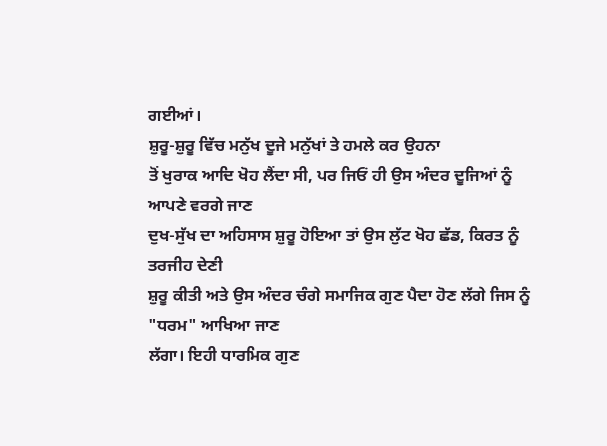ਗਈਆਂ।
ਸ਼ੁਰੂ-ਸ਼ੁਰੂ ਵਿੱਚ ਮਨੁੱਖ ਦੂਜੇ ਮਨੁੱਖਾਂ ਤੇ ਹਮਲੇ ਕਰ ਉਹਨਾ
ਤੋਂ ਖੁਰਾਕ ਆਦਿ ਖੋਹ ਲੈਂਦਾ ਸੀ, ਪਰ ਜਿਓਂ ਹੀ ਉਸ ਅੰਦਰ ਦੂਜਿਆਂ ਨੂੰ ਆਪਣੇ ਵਰਗੇ ਜਾਣ
ਦੁਖ-ਸੁੱਖ ਦਾ ਅਹਿਸਾਸ ਸ਼ੁਰੂ ਹੋਇਆ ਤਾਂ ਉਸ ਲੁੱਟ ਖੋਹ ਛੱਡ, ਕਿਰਤ ਨੂੰ ਤਰਜੀਹ ਦੇਣੀ
ਸ਼ੁਰੂ ਕੀਤੀ ਅਤੇ ਉਸ ਅੰਦਰ ਚੰਗੇ ਸਮਾਜਿਕ ਗੁਣ ਪੈਦਾ ਹੋਣ ਲੱਗੇ ਜਿਸ ਨੂੰ
"ਧਰਮ" ਆਖਿਆ ਜਾਣ
ਲੱਗਾ। ਇਹੀ ਧਾਰਮਿਕ ਗੁਣ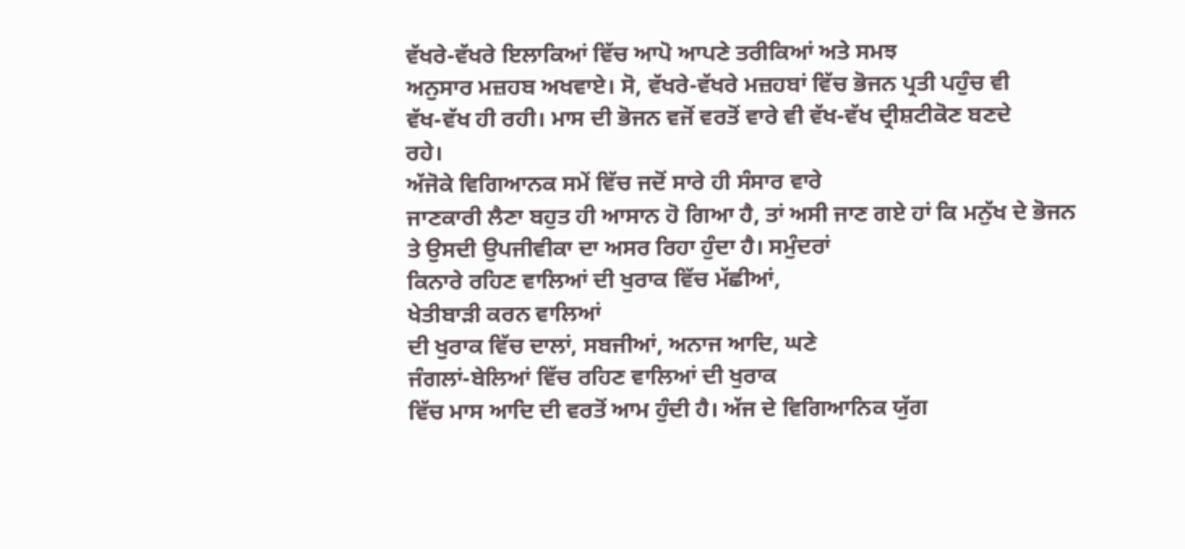ਵੱਖਰੇ-ਵੱਖਰੇ ਇਲਾਕਿਆਂ ਵਿੱਚ ਆਪੋ ਆਪਣੇ ਤਰੀਕਿਆਂ ਅਤੇ ਸਮਝ
ਅਨੁਸਾਰ ਮਜ਼ਹਬ ਅਖਵਾਏ। ਸੋ, ਵੱਖਰੇ-ਵੱਖਰੇ ਮਜ਼ਹਬਾਂ ਵਿੱਚ ਭੋਜਨ ਪ੍ਰਤੀ ਪਹੁੰਚ ਵੀ
ਵੱਖ-ਵੱਖ ਹੀ ਰਹੀ। ਮਾਸ ਦੀ ਭੋਜਨ ਵਜੋਂ ਵਰਤੋਂ ਵਾਰੇ ਵੀ ਵੱਖ-ਵੱਖ ਦ੍ਰੀਸ਼ਟੀਕੋਣ ਬਣਦੇ
ਰਹੇ।
ਅੱਜੋਕੇ ਵਿਗਿਆਨਕ ਸਮੇਂ ਵਿੱਚ ਜਦੋਂ ਸਾਰੇ ਹੀ ਸੰਸਾਰ ਵਾਰੇ
ਜਾਣਕਾਰੀ ਲੈਣਾ ਬਹੁਤ ਹੀ ਆਸਾਨ ਹੋ ਗਿਆ ਹੈ, ਤਾਂ ਅਸੀ ਜਾਣ ਗਏ ਹਾਂ ਕਿ ਮਨੁੱਖ ਦੇ ਭੋਜਨ
ਤੇ ਉਸਦੀ ਉਪਜੀਵੀਕਾ ਦਾ ਅਸਰ ਰਿਹਾ ਹੁੰਦਾ ਹੈ। ਸਮੁੰਦਰਾਂ
ਕਿਨਾਰੇ ਰਹਿਣ ਵਾਲਿਆਂ ਦੀ ਖੁਰਾਕ ਵਿੱਚ ਮੱਛੀਆਂ,
ਖੇਤੀਬਾੜੀ ਕਰਨ ਵਾਲਿਆਂ
ਦੀ ਖੁਰਾਕ ਵਿੱਚ ਦਾਲਾਂ, ਸਬਜੀਆਂ, ਅਨਾਜ ਆਦਿ, ਘਣੇ
ਜੰਗਲਾਂ-ਬੇਲਿਆਂ ਵਿੱਚ ਰਹਿਣ ਵਾਲਿਆਂ ਦੀ ਖੁਰਾਕ
ਵਿੱਚ ਮਾਸ ਆਦਿ ਦੀ ਵਰਤੋਂ ਆਮ ਹੁੰਦੀ ਹੈ। ਅੱਜ ਦੇ ਵਿਗਿਆਨਿਕ ਯੁੱਗ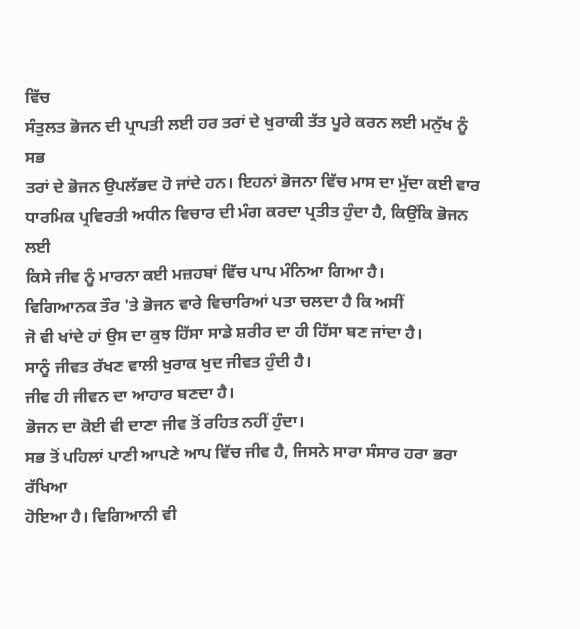ਵਿੱਚ
ਸੰਤੁਲਤ ਭੋਜਨ ਦੀ ਪ੍ਰਾਪਤੀ ਲਈ ਹਰ ਤਰਾਂ ਦੇ ਖੁਰਾਕੀ ਤੱਤ ਪੂਰੇ ਕਰਨ ਲਈ ਮਨੁੱਖ ਨੂੰ ਸਭ
ਤਰਾਂ ਦੇ ਭੋਜਨ ਉਪਲੱਭਦ ਹੋ ਜਾਂਦੇ ਹਨ। ਇਹਨਾਂ ਭੋਜਨਾ ਵਿੱਚ ਮਾਸ ਦਾ ਮੁੱਦਾ ਕਈ ਵਾਰ
ਧਾਰਮਿਕ ਪ੍ਰਵਿਰਤੀ ਅਧੀਨ ਵਿਚਾਰ ਦੀ ਮੰਗ ਕਰਦਾ ਪ੍ਰਤੀਤ ਹੁੰਦਾ ਹੈ, ਕਿਉਂਕਿ ਭੋਜਨ ਲਈ
ਕਿਸੇ ਜੀਵ ਨੂੰ ਮਾਰਨਾ ਕਈ ਮਜ਼ਹਬਾਂ ਵਿੱਚ ਪਾਪ ਮੰਨਿਆ ਗਿਆ ਹੈ।
ਵਿਗਿਆਨਕ ਤੌਰ 'ਤੇ ਭੋਜਨ ਵਾਰੇ ਵਿਚਾਰਿਆਂ ਪਤਾ ਚਲਦਾ ਹੈ ਕਿ ਅਸੀਂ
ਜੋ ਵੀ ਖਾਂਦੇ ਹਾਂ ਉਸ ਦਾ ਕੁਝ ਹਿੱਸਾ ਸਾਡੇ ਸ਼ਰੀਰ ਦਾ ਹੀ ਹਿੱਸਾ ਬਣ ਜਾਂਦਾ ਹੈ।
ਸਾਨੂੰ ਜੀਵਤ ਰੱਖਣ ਵਾਲੀ ਖੁਰਾਕ ਖੁਦ ਜੀਵਤ ਹੁੰਦੀ ਹੈ।
ਜੀਵ ਹੀ ਜੀਵਨ ਦਾ ਆਹਾਰ ਬਣਦਾ ਹੈ।
ਭੋਜਨ ਦਾ ਕੋਈ ਵੀ ਦਾਣਾ ਜੀਵ ਤੋਂ ਰਹਿਤ ਨਹੀਂ ਹੁੰਦਾ।
ਸਭ ਤੋਂ ਪਹਿਲਾਂ ਪਾਣੀ ਆਪਣੇ ਆਪ ਵਿੱਚ ਜੀਵ ਹੈ, ਜਿਸਨੇ ਸਾਰਾ ਸੰਸਾਰ ਹਰਾ ਭਰਾ ਰੱਖਿਆ
ਹੋਇਆ ਹੈ। ਵਿਗਿਆਨੀ ਵੀ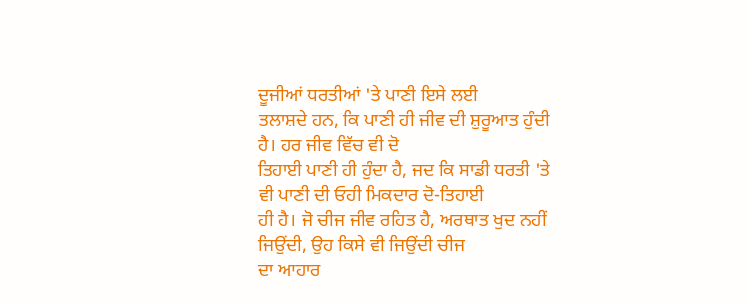ਦੂਜੀਆਂ ਧਰਤੀਆਂ 'ਤੇ ਪਾਣੀ ਇਸੇ ਲਈ
ਤਲਾਸ਼ਦੇ ਹਨ, ਕਿ ਪਾਣੀ ਹੀ ਜੀਵ ਦੀ ਸ਼ੁਰੂਆਤ ਹੁੰਦੀ ਹੈ। ਹਰ ਜੀਵ ਵਿੱਚ ਵੀ ਦੋ
ਤਿਹਾਈ ਪਾਣੀ ਹੀ ਹੁੰਦਾ ਹੈ, ਜਦ ਕਿ ਸਾਡੀ ਧਰਤੀ 'ਤੇ ਵੀ ਪਾਣੀ ਦੀ ਓਹੀ ਮਿਕਦਾਰ ਦੋ-ਤਿਹਾਈ
ਹੀ ਹੈ। ਜੋ ਚੀਜ ਜੀਵ ਰਹਿਤ ਹੈ, ਅਰਥਾਤ ਖੁਦ ਨਹੀਂ ਜਿਉਂਦੀ, ਉਹ ਕਿਸੇ ਵੀ ਜਿਉਂਦੀ ਚੀਜ
ਦਾ ਆਹਾਰ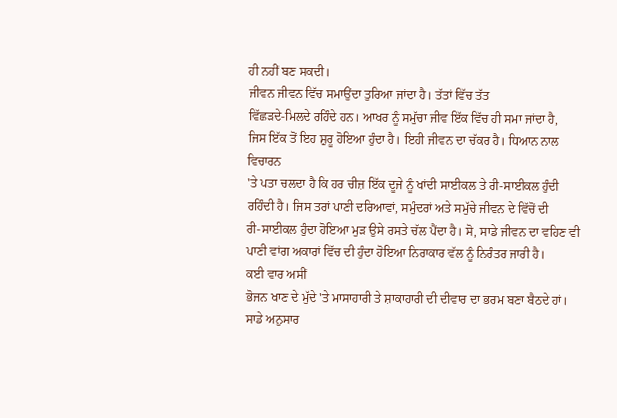ਹੀ ਨਹੀਂ ਬਣ ਸਕਦੀ।
ਜੀਵਨ ਜੀਵਨ ਵਿੱਚ ਸਮਾਉਂਦਾ ਤੁਰਿਆ ਜਾਂਦਾ ਹੈ। ਤੱਤਾਂ ਵਿੱਚ ਤੱਤ
ਵਿੱਛੜਦੇ-ਮਿਲਦੇ ਰਹਿੰਦੇ ਹਨ। ਆਖਰ ਨੂੰ ਸਮੁੱਚਾ ਜੀਵ ਇੱਕ ਵਿੱਚ ਹੀ ਸਮਾ ਜਾਂਦਾ ਹੈ,
ਜਿਸ ਇੱਕ ਤੋਂ ਇਹ ਸ਼ੁਰੂ ਹੋਇਆ ਹੁੰਦਾ ਹੈ। ਇਹੀ ਜੀਵਨ ਦਾ ਚੱਕਰ ਹੈ। ਧਿਆਨ ਨਾਲ ਵਿਚਾਰਨ
'ਤੇ ਪਤਾ ਚਲਦਾ ਹੈ ਕਿ ਹਰ ਚੀਜ਼ ਇੱਕ ਦੂਜੇ ਨੂੰ ਖਾਂਦੀ ਸਾਈਕਲ ਤੇ ਰੀ-ਸਾਈਕਲ ਹੁੰਦੀ
ਰਹਿੰਦੀ ਹੈ। ਜਿਸ ਤਰਾਂ ਪਾਣੀ ਦਰਿਆਵਾਂ, ਸਮੁੰਦਰਾਂ ਅਤੇ ਸਮੁੱਚੇ ਜੀਵਨ ਦੇ ਵਿੱਚੋਂ ਦੀ
ਰੀ-ਸਾਈਕਲ ਹੁੰਦਾ ਹੋਇਆ ਮੁੜ ਉਸੇ ਰਸਤੇ ਚੱਲ ਪੈਂਦਾ ਹੈ। ਸੋ, ਸਾਡੇ ਜੀਵਨ ਦਾ ਵਹਿਣ ਵੀ
ਪਾਣੀ ਵਾਂਗ ਅਕਾਰਾਂ ਵਿੱਚ ਦੀ ਹੁੰਦਾ ਹੋਇਆ ਨਿਰਾਕਾਰ ਵੱਲ ਨੂੰ ਨਿਰੰਤਰ ਜਾਰੀ ਹੈ।
ਕਈ ਵਾਰ ਅਸੀਂ
ਭੋਜਨ ਖਾਣ ਦੇ ਮੁੱਦੇ 'ਤੇ ਮਾਸਾਹਾਰੀ ਤੇ ਸ਼ਾਕਾਹਾਰੀ ਦੀ ਦੀਵਾਰ ਦਾ ਭਰਮ ਬਣਾ ਬੈਠਦੇ ਹਾਂ।
ਸਾਡੇ ਅਨੁਸਾਰ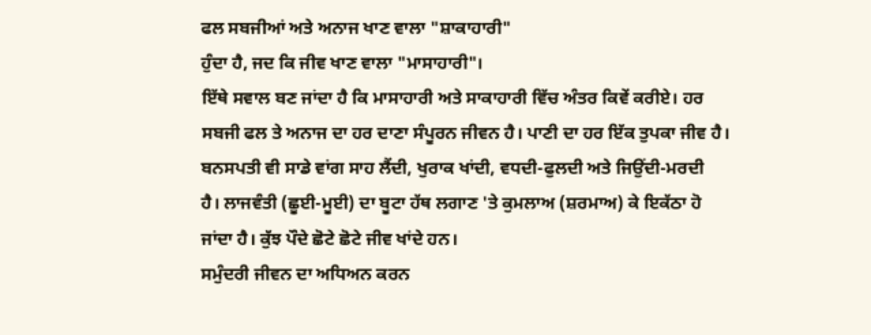ਫਲ ਸਬਜੀਆਂ ਅਤੇ ਅਨਾਜ ਖਾਣ ਵਾਲਾ "ਸ਼ਾਕਾਹਾਰੀ"
ਹੁੰਦਾ ਹੈ, ਜਦ ਕਿ ਜੀਵ ਖਾਣ ਵਾਲਾ "ਮਾਸਾਹਾਰੀ"।
ਇੱਥੇ ਸਵਾਲ ਬਣ ਜਾਂਦਾ ਹੈ ਕਿ ਮਾਸਾਹਾਰੀ ਅਤੇ ਸਾਕਾਹਾਰੀ ਵਿੱਚ ਅੰਤਰ ਕਿਵੇਂ ਕਰੀਏ। ਹਰ
ਸਬਜੀ ਫਲ ਤੇ ਅਨਾਜ ਦਾ ਹਰ ਦਾਣਾ ਸੰਪੂਰਨ ਜੀਵਨ ਹੈ। ਪਾਣੀ ਦਾ ਹਰ ਇੱਕ ਤੁਪਕਾ ਜੀਵ ਹੈ।
ਬਨਸਪਤੀ ਵੀ ਸਾਡੇ ਵਾਂਗ ਸਾਹ ਲੈਂਦੀ, ਖੁਰਾਕ ਖਾਂਦੀ, ਵਧਦੀ-ਫੁਲਦੀ ਅਤੇ ਜਿਉਂਦੀ-ਮਰਦੀ
ਹੈ। ਲਾਜਵੰਤੀ (ਛੂਈ-ਮੂਈ) ਦਾ ਬੂਟਾ ਹੱਥ ਲਗਾਣ 'ਤੇ ਕੁਮਲਾਅ (ਸ਼ਰਮਾਅ) ਕੇ ਇਕੱਠਾ ਹੋ
ਜਾਂਦਾ ਹੈ। ਕੁੱਝ ਪੌਦੇ ਛੋਟੇ ਛੋਟੇ ਜੀਵ ਖਾਂਦੇ ਹਨ।
ਸਮੁੰਦਰੀ ਜੀਵਨ ਦਾ ਅਧਿਅਨ ਕਰਨ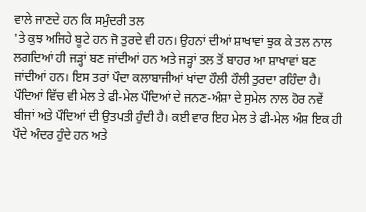ਵਾਲੇ ਜਾਣਦੇ ਹਨ ਕਿ ਸਮੁੰਦਰੀ ਤਲ
'ਤੇ ਕੁਝ ਅਜਿਹੇ ਬੂਟੇ ਹਨ ਜੋ ਤੁਰਦੇ ਵੀ ਹਨ। ਉਹਨਾਂ ਦੀਆਂ ਸ਼ਾਖਾਵਾਂ ਝੁਕ ਕੇ ਤਲ ਨਾਲ
ਲਗਦਿਆਂ ਹੀ ਜੜ੍ਹਾਂ ਬਣ ਜਾਂਦੀਆਂ ਹਨ ਅਤੇ ਜੜ੍ਹਾਂ ਤਲ ਤੋਂ ਬਾਹਰ ਆ ਸ਼ਾਖਾਵਾਂ ਬਣ
ਜਾਂਦੀਆਂ ਹਨ। ਇਸ ਤਰਾਂ ਪੌਦਾ ਕਲਾਬਾਜੀਆਂ ਖਾਂਦਾ ਹੌਲੀ ਹੌਲੀ ਤੁਰਦਾ ਰਹਿੰਦਾ ਹੈ।
ਪੌਦਿਆਂ ਵਿੱਚ ਵੀ ਮੇਲ ਤੇ ਫੀ-ਮੇਲ ਪੌਦਿਆਂ ਦੇ ਜਨਣ-ਅੰਸ਼ਾ ਦੇ ਸੁਮੇਲ ਨਾਲ ਹੋਰ ਨਵੇਂ
ਬੀਜਾਂ ਅਤੇ ਪੌਦਿਆਂ ਦੀ ਉਤਪਤੀ ਹੁੰਦੀ ਹੈ। ਕਈ ਵਾਰ ਇਹ ਮੇਲ ਤੇ ਫੀ-ਮੇਲ ਅੰਸ਼ ਇਕ ਹੀ
ਪੌਦੇ ਅੰਦਰ ਹੁੰਦੇ ਹਨ ਅਤੇ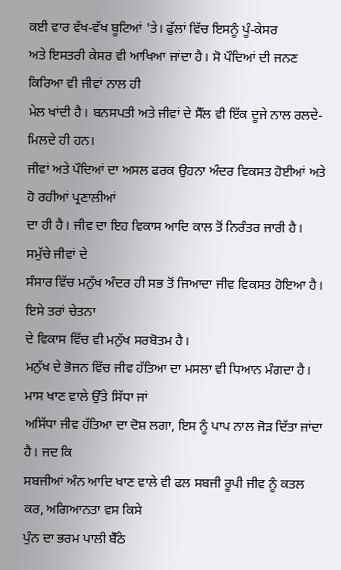ਕਈ ਵਾਰ ਵੱਖ-ਵੱਖ ਬੂਟਿਆਂ 'ਤੇ। ਫੁੱਲਾਂ ਵਿੱਚ ਇਸਨੂੰ ਪੂੰ-ਕੇਸਰ
ਅਤੇ ਇਸਤਰੀ ਕੇਸਰ ਵੀ ਆਖਿਆ ਜਾਂਦਾ ਹੈ। ਸੋ ਪੌਦਿਆਂ ਦੀ ਜਨਣ ਕਿਰਿਆ ਵੀ ਜੀਵਾਂ ਨਾਲ ਹੀ
ਮੇਲ ਖਾਂਦੀ ਹੈ। ਬਨਸਪਤੀ ਅਤੇ ਜੀਵਾਂ ਦੇ ਸੈੱਲ ਵੀ ਇੱਕ ਦੂਜੇ ਨਾਲ ਰਲਦੇ-ਮਿਲਦੇ ਹੀ ਹਨ।
ਜੀਵਾਂ ਅਤੇ ਪੌਦਿਆਂ ਦਾ ਅਸਲ ਫਰਕ ਉਹਨਾ ਅੰਦਰ ਵਿਕਸਤ ਹੋਈਆਂ ਅਤੇ ਹੋ ਰਹੀਆਂ ਪ੍ਰਣਾਲੀਆਂ
ਦਾ ਹੀ ਹੈ। ਜੀਵ ਦਾ ਇਹ ਵਿਕਾਸ ਆਦਿ ਕਾਲ ਤੋਂ ਨਿਰੰਤਰ ਜਾਰੀ ਹੈ। ਸਮੁੱਚੇ ਜੀਵਾਂ ਦੇ
ਸੰਸਾਰ ਵਿੱਚ ਮਨੁੱਖ ਅੰਦਰ ਹੀ ਸਭ ਤੋਂ ਜਿਆਦਾ ਜੀਵ ਵਿਕਸਤ ਹੋਇਆ ਹੈ। ਇਸੇ ਤਰਾਂ ਚੇਤਨਾ
ਦੇ ਵਿਕਾਸ ਵਿੱਚ ਵੀ ਮਨੁੱਖ ਸਰਬੋਤਮ ਹੈ।
ਮਨੁੱਖ ਦੇ ਭੋਜਨ ਵਿੱਚ ਜੀਵ ਹੱਤਿਆ ਦਾ ਮਸਲਾ ਵੀ ਧਿਆਨ ਮੰਗਦਾ ਹੈ।
ਮਾਸ ਖਾਣ ਵਾਲੇ ਉੱਤੇ ਸਿੱਧਾ ਜਾਂ
ਅਸਿੱਧਾ ਜੀਵ ਹੱਤਿਆ ਦਾ ਦੋਸ਼ ਲਗਾ, ਇਸ ਨੂੰ ਪਾਪ ਨਾਲ ਜੋੜ ਦਿੱਤਾ ਜਾਂਦਾ ਹੈ। ਜਦ ਕਿ
ਸਬਜੀਆਂ ਅੰਨ ਆਦਿ ਖਾਣ ਵਾਲੇ ਵੀ ਫਲ ਸਬਜੀ ਰੂਪੀ ਜੀਵ ਨੂੰ ਕਤਲ ਕਰ, ਅਗਿਆਨਤਾ ਵਸ ਕਿਸੇ
ਪੁੰਨ ਦਾ ਭਰਮ ਪਾਲੀ ਬੈੱਠੇ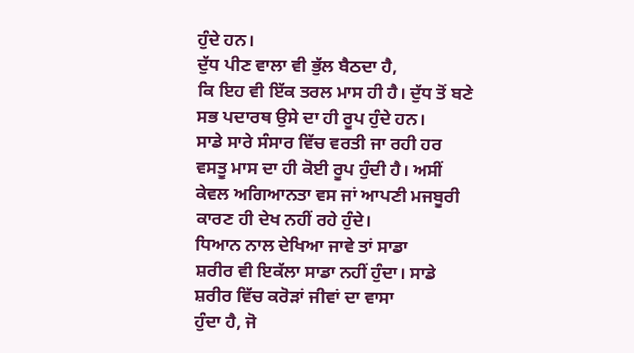ਹੁੰਦੇ ਹਨ।
ਦੁੱਧ ਪੀਣ ਵਾਲਾ ਵੀ ਭੁੱਲ ਬੈਠਦਾ ਹੈ,
ਕਿ ਇਹ ਵੀ ਇੱਕ ਤਰਲ ਮਾਸ ਹੀ ਹੈ। ਦੁੱਧ ਤੋਂ ਬਣੇ ਸਭ ਪਦਾਰਥ ਉਸੇ ਦਾ ਹੀ ਰੂਪ ਹੁੰਦੇ ਹਨ।
ਸਾਡੇ ਸਾਰੇ ਸੰਸਾਰ ਵਿੱਚ ਵਰਤੀ ਜਾ ਰਹੀ ਹਰ ਵਸਤੂ ਮਾਸ ਦਾ ਹੀ ਕੋਈ ਰੂਪ ਹੁੰਦੀ ਹੈ। ਅਸੀਂ
ਕੇਵਲ ਅਗਿਆਨਤਾ ਵਸ ਜਾਂ ਆਪਣੀ ਮਜਬੂਰੀ ਕਾਰਣ ਹੀ ਦੇਖ ਨਹੀਂ ਰਹੇ ਹੁੰਦੇ।
ਧਿਆਨ ਨਾਲ ਦੇਖਿਆ ਜਾਵੇ ਤਾਂ ਸਾਡਾ
ਸ਼ਰੀਰ ਵੀ ਇਕੱਲਾ ਸਾਡਾ ਨਹੀਂ ਹੁੰਦਾ। ਸਾਡੇ ਸ਼ਰੀਰ ਵਿੱਚ ਕਰੋੜਾਂ ਜੀਵਾਂ ਦਾ ਵਾਸਾ
ਹੁੰਦਾ ਹੈ, ਜੋ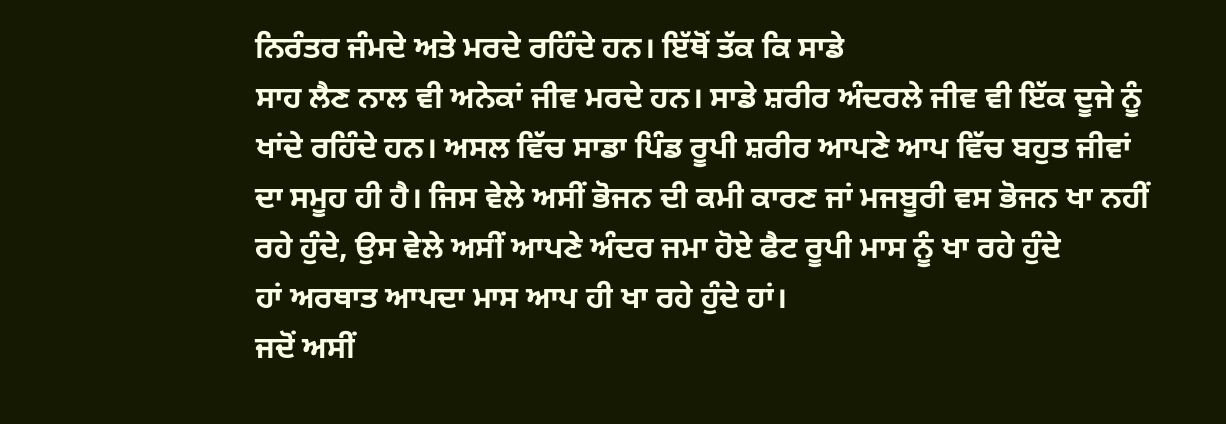ਨਿਰੰਤਰ ਜੰਮਦੇ ਅਤੇ ਮਰਦੇ ਰਹਿੰਦੇ ਹਨ। ਇੱਥੋਂ ਤੱਕ ਕਿ ਸਾਡੇ
ਸਾਹ ਲੈਣ ਨਾਲ ਵੀ ਅਨੇਕਾਂ ਜੀਵ ਮਰਦੇ ਹਨ। ਸਾਡੇ ਸ਼ਰੀਰ ਅੰਦਰਲੇ ਜੀਵ ਵੀ ਇੱਕ ਦੂਜੇ ਨੂੰ
ਖਾਂਦੇ ਰਹਿੰਦੇ ਹਨ। ਅਸਲ ਵਿੱਚ ਸਾਡਾ ਪਿੰਡ ਰੂਪੀ ਸ਼ਰੀਰ ਆਪਣੇ ਆਪ ਵਿੱਚ ਬਹੁਤ ਜੀਵਾਂ
ਦਾ ਸਮੂਹ ਹੀ ਹੈ। ਜਿਸ ਵੇਲੇ ਅਸੀਂ ਭੋਜਨ ਦੀ ਕਮੀ ਕਾਰਣ ਜਾਂ ਮਜਬੂਰੀ ਵਸ ਭੋਜਨ ਖਾ ਨਹੀਂ
ਰਹੇ ਹੁੰਦੇ, ਉਸ ਵੇਲੇ ਅਸੀਂ ਆਪਣੇ ਅੰਦਰ ਜਮਾ ਹੋਏ ਫੈਟ ਰੂਪੀ ਮਾਸ ਨੂੰ ਖਾ ਰਹੇ ਹੁੰਦੇ
ਹਾਂ ਅਰਥਾਤ ਆਪਦਾ ਮਾਸ ਆਪ ਹੀ ਖਾ ਰਹੇ ਹੁੰਦੇ ਹਾਂ।
ਜਦੋਂ ਅਸੀਂ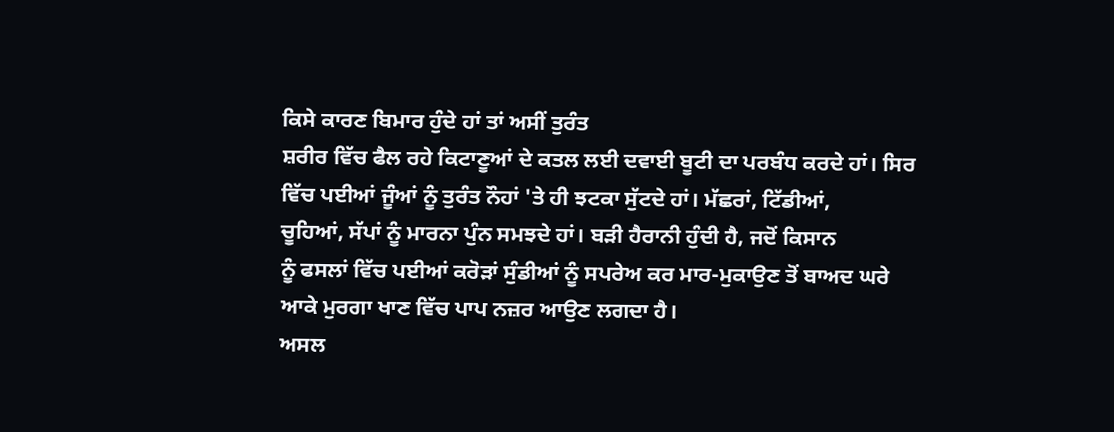ਕਿਸੇ ਕਾਰਣ ਬਿਮਾਰ ਹੁੰਦੇ ਹਾਂ ਤਾਂ ਅਸੀਂ ਤੁਰੰਤ
ਸ਼ਰੀਰ ਵਿੱਚ ਫੈਲ ਰਹੇ ਕਿਟਾਣੂਆਂ ਦੇ ਕਤਲ ਲਈ ਦਵਾਈ ਬੂਟੀ ਦਾ ਪਰਬੰਧ ਕਰਦੇ ਹਾਂ। ਸਿਰ
ਵਿੱਚ ਪਈਆਂ ਜੂੰਆਂ ਨੂੰ ਤੁਰੰਤ ਨੌਹਾਂ 'ਤੇ ਹੀ ਝਟਕਾ ਸੁੱਟਦੇ ਹਾਂ। ਮੱਛਰਾਂ, ਟਿੱਡੀਆਂ,
ਚੂਹਿਆਂ, ਸੱਪਾਂ ਨੂੰ ਮਾਰਨਾ ਪੁੰਨ ਸਮਝਦੇ ਹਾਂ। ਬੜੀ ਹੈਰਾਨੀ ਹੁੰਦੀ ਹੈ, ਜਦੋਂ ਕਿਸਾਨ
ਨੂੰ ਫਸਲਾਂ ਵਿੱਚ ਪਈਆਂ ਕਰੋੜਾਂ ਸੁੰਡੀਆਂ ਨੂੰ ਸਪਰੇਅ ਕਰ ਮਾਰ-ਮੁਕਾਉਣ ਤੋਂ ਬਾਅਦ ਘਰੇ
ਆਕੇ ਮੁਰਗਾ ਖਾਣ ਵਿੱਚ ਪਾਪ ਨਜ਼ਰ ਆਉਣ ਲਗਦਾ ਹੈ।
ਅਸਲ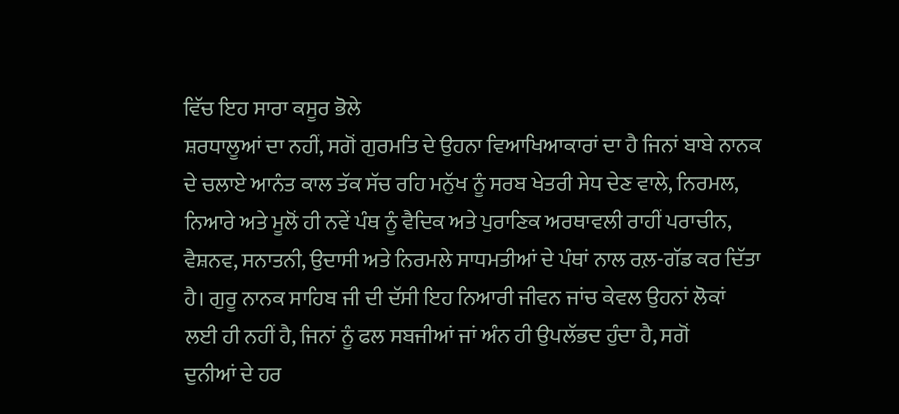ਵਿੱਚ ਇਹ ਸਾਰਾ ਕਸੂਰ ਭੋਲੇ
ਸ਼ਰਧਾਲੂਆਂ ਦਾ ਨਹੀਂ, ਸਗੋਂ ਗੁਰਮਤਿ ਦੇ ਉਹਨਾ ਵਿਆਖਿਆਕਾਰਾਂ ਦਾ ਹੈ ਜਿਨਾਂ ਬਾਬੇ ਨਾਨਕ
ਦੇ ਚਲਾਏ ਆਨੰਤ ਕਾਲ ਤੱਕ ਸੱਚ ਰਹਿ ਮਨੁੱਖ ਨੂੰ ਸਰਬ ਖੇਤਰੀ ਸੇਧ ਦੇਣ ਵਾਲੇ, ਨਿਰਮਲ,
ਨਿਆਰੇ ਅਤੇ ਮੂਲੋਂ ਹੀ ਨਵੇਂ ਪੰਥ ਨੂੰ ਵੈਦਿਕ ਅਤੇ ਪੁਰਾਣਿਕ ਅਰਥਾਵਲੀ ਰਾਹੀਂ ਪਰਾਚੀਨ,
ਵੈਸ਼ਨਵ, ਸਨਾਤਨੀ, ਉਦਾਸੀ ਅਤੇ ਨਿਰਮਲੇ ਸਾਧਮਤੀਆਂ ਦੇ ਪੰਥਾਂ ਨਾਲ ਰਲ਼-ਗੱਡ ਕਰ ਦਿੱਤਾ
ਹੈ। ਗੁਰੂ ਨਾਨਕ ਸਾਹਿਬ ਜੀ ਦੀ ਦੱਸੀ ਇਹ ਨਿਆਰੀ ਜੀਵਨ ਜਾਂਚ ਕੇਵਲ ਉਹਨਾਂ ਲੋਕਾਂ
ਲਈ ਹੀ ਨਹੀਂ ਹੈ, ਜਿਨਾਂ ਨੂੰ ਫਲ ਸਬਜੀਆਂ ਜਾਂ ਅੰਨ ਹੀ ਉਪਲੱਭਦ ਹੁੰਦਾ ਹੈ, ਸਗੋਂ
ਦੁਨੀਆਂ ਦੇ ਹਰ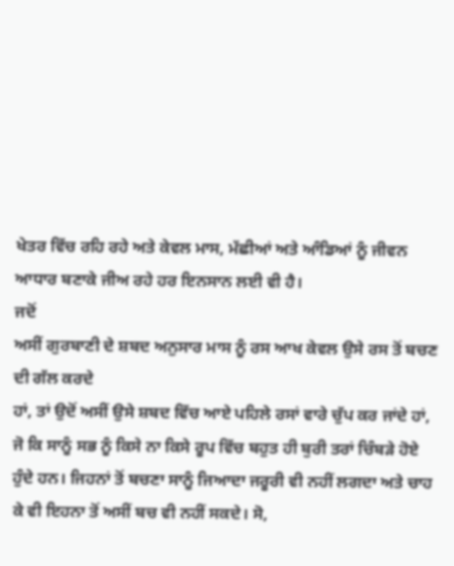ਖੇਤਰ ਵਿੱਚ ਰਹਿ ਰਹੇ ਅਤੇ ਕੇਵਲ ਮਾਸ, ਮੱਛੀਆਂ ਅਤੇ ਆੰਡਿਆਂ ਨੂੰ ਜੀਵਨ
ਆਧਾਰ ਬਣਾਕੇ ਜੀਅ ਰਹੇ ਹਰ ਇਨਸਾਨ ਲਈ ਵੀ ਹੈ।
ਜਦੋਂ
ਅਸੀਂ ਗੁਰਬਾਣੀ ਦੇ ਸ਼ਬਦ ਅਨੁਸਾਰ ਮਾਸ ਨੂੰ ਰਸ ਆਖ ਕੇਵਲ ਉਸੇ ਰਸ ਤੋਂ ਬਚਣ ਦੀ ਗੱਲ ਕਰਦੇ
ਹਾਂ, ਤਾਂ ਉਦੋਂ ਅਸੀਂ ਉਸੇ ਸ਼ਬਦ ਵਿੱਚ ਆਏ ਪਹਿਲੇ ਰਸਾਂ ਵਾਰੇ ਚੁੱਪ ਕਰ ਜਾਂਦੇ ਹਾਂ,
ਜੋ ਕਿ ਸਾਨੂੰ ਸਭ ਨੂੰ ਕਿਸੇ ਨਾ ਕਿਸੇ ਰੂਪ ਵਿੱਚ ਬਹੁਤ ਹੀ ਬੁਰੀ ਤਰਾਂ ਚਿੰਬੜੇ ਹੋਏ
ਹੁੰਦੇ ਹਨ। ਜਿਹਨਾਂ ਤੋਂ ਬਚਣਾ ਸਾਨੂੰ ਜਿਆਦਾ ਜਰੂਰੀ ਵੀ ਨਹੀਂ ਲਗਦਾ ਅਤੇ ਚਾਹ
ਕੇ ਵੀ ਇਹਨਾ ਤੋਂ ਅਸੀਂ ਬਚ ਵੀ ਨਹੀਂ ਸਕਦੇ। ਸੋ,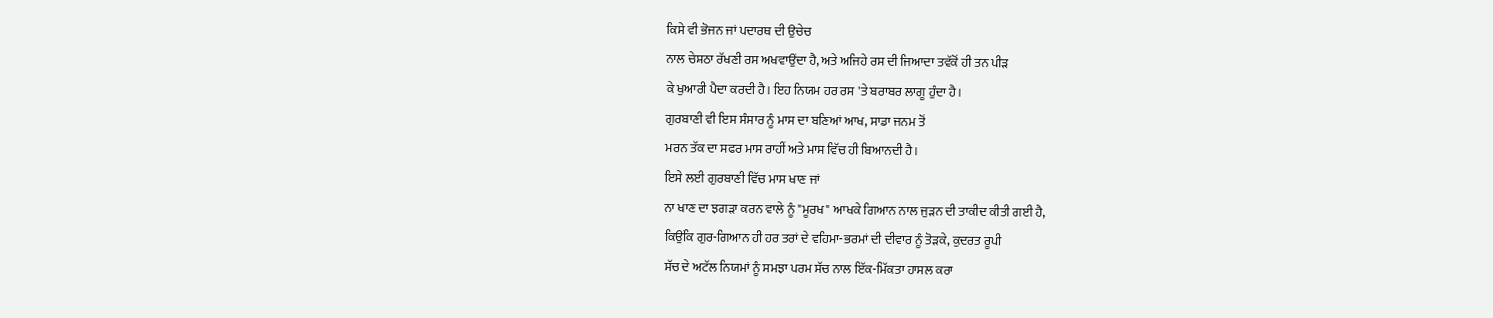ਕਿਸੇ ਵੀ ਭੋਜਨ ਜਾਂ ਪਦਾਰਥ ਦੀ ਉਚੇਚ
ਨਾਲ ਚੇਸ਼ਠਾ ਰੱਖਣੀ ਰਸ ਅਖਵਾਉਂਦਾ ਹੈ, ਅਤੇ ਅਜਿਹੇ ਰਸ ਦੀ ਜਿਆਦਾ ਤਵੱਕੋਂ ਹੀ ਤਨ ਪੀੜ
ਕੇ ਖੁਆਰੀ ਪੈਦਾ ਕਰਦੀ ਹੈ। ਇਹ ਨਿਯਮ ਹਰ ਰਸ 'ਤੇ ਬਰਾਬਰ ਲਾਗੂ ਹੁੰਦਾ ਹੈ।
ਗੁਰਬਾਣੀ ਵੀ ਇਸ ਸੰਸਾਰ ਨੂੰ ਮਾਸ ਦਾ ਬਣਿਆਂ ਆਖ, ਸਾਡਾ ਜਨਮ ਤੋਂ
ਮਰਨ ਤੱਕ ਦਾ ਸਫਰ ਮਾਸ ਰਾਹੀਂ ਅਤੇ ਮਾਸ ਵਿੱਚ ਹੀ ਬਿਆਨਦੀ ਹੈ।
ਇਸੇ ਲਈ ਗੁਰਬਾਣੀ ਵਿੱਚ ਮਾਸ ਖਾਣ ਜਾਂ
ਨਾ ਖਾਣ ਦਾ ਝਗੜਾ ਕਰਨ ਵਾਲੇ ਨੂੰ "ਮੂਰਖ" ਆਖਕੇ ਗਿਆਨ ਨਾਲ ਜੁੜਨ ਦੀ ਤਾਕੀਦ ਕੀਤੀ ਗਈ ਹੈ,
ਕਿਉਂਕਿ ਗੁਰ-ਗਿਆਨ ਹੀ ਹਰ ਤਰਾਂ ਦੇ ਵਹਿਮਾ-ਭਰਮਾਂ ਦੀ ਦੀਵਾਰ ਨੂੰ ਤੋੜਕੇ, ਕੁਦਰਤ ਰੂਪੀ
ਸੱਚ ਦੇ ਅਟੱਲ ਨਿਯਮਾਂ ਨੂੰ ਸਮਝਾ ਪਰਮ ਸੱਚ ਨਾਲ ਇੱਕ-ਮਿੱਕਤਾ ਹਾਸਲ ਕਰਾ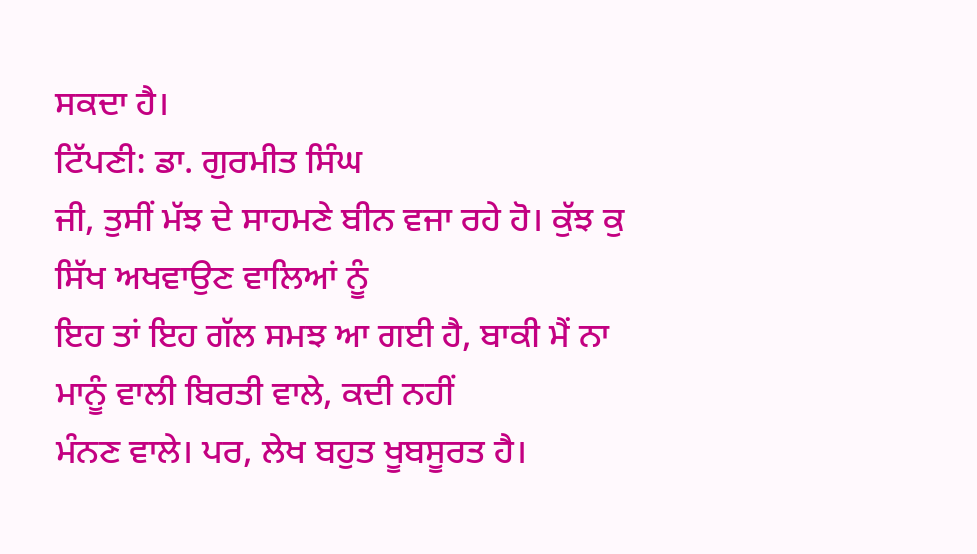ਸਕਦਾ ਹੈ।
ਟਿੱਪਣੀ: ਡਾ. ਗੁਰਮੀਤ ਸਿੰਘ
ਜੀ, ਤੁਸੀਂ ਮੱਝ ਦੇ ਸਾਹਮਣੇ ਬੀਨ ਵਜਾ ਰਹੇ ਹੋ। ਕੁੱਝ ਕੁ ਸਿੱਖ ਅਖਵਾਉਣ ਵਾਲਿਆਂ ਨੂੰ
ਇਹ ਤਾਂ ਇਹ ਗੱਲ ਸਮਝ ਆ ਗਈ ਹੈ, ਬਾਕੀ ਮੈਂ ਨਾ ਮਾਨੂੰ ਵਾਲੀ ਬਿਰਤੀ ਵਾਲੇ, ਕਦੀ ਨਹੀਂ
ਮੰਨਣ ਵਾਲੇ। ਪਰ, ਲੇਖ ਬਹੁਤ ਖੂਬਸੂਰਤ ਹੈ।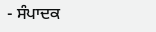- ਸੰਪਾਦਕ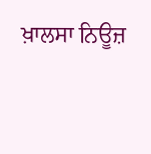ਖ਼ਾਲਸਾ ਨਿਊਜ਼